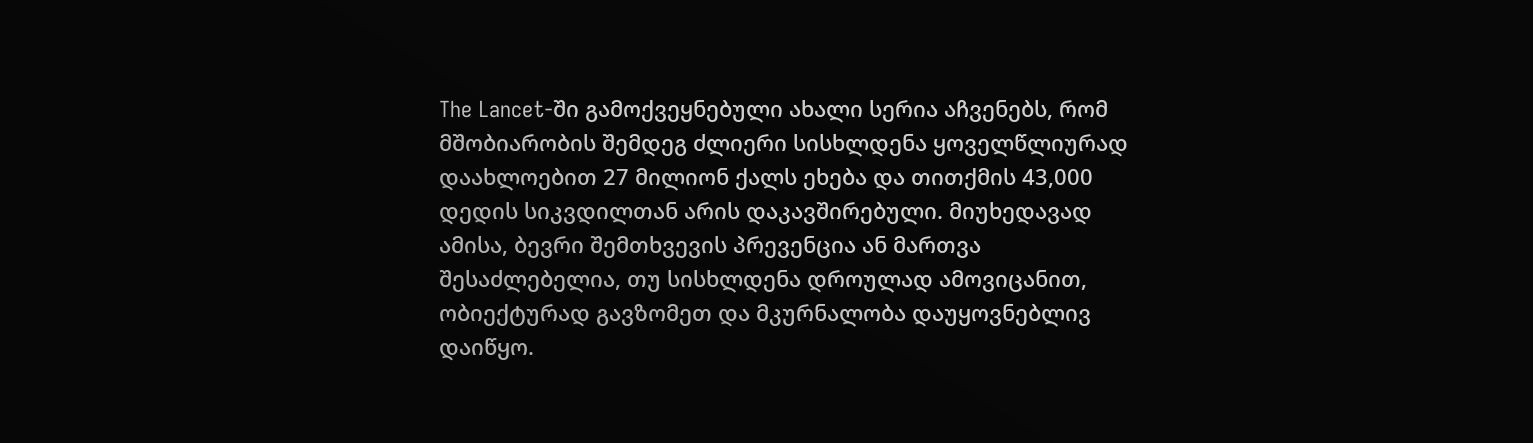The Lancet-ში გამოქვეყნებული ახალი სერია აჩვენებს, რომ მშობიარობის შემდეგ ძლიერი სისხლდენა ყოველწლიურად დაახლოებით 27 მილიონ ქალს ეხება და თითქმის 43,000 დედის სიკვდილთან არის დაკავშირებული. მიუხედავად ამისა, ბევრი შემთხვევის პრევენცია ან მართვა შესაძლებელია, თუ სისხლდენა დროულად ამოვიცანით, ობიექტურად გავზომეთ და მკურნალობა დაუყოვნებლივ დაიწყო.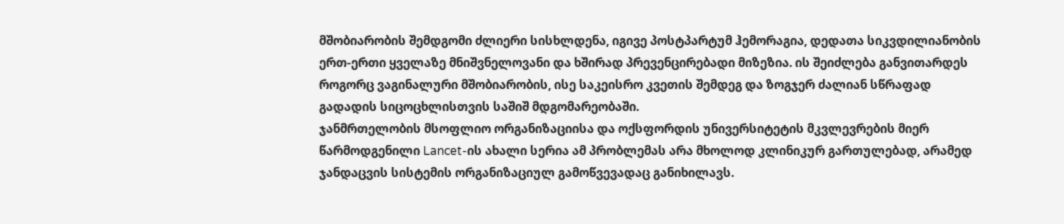მშობიარობის შემდგომი ძლიერი სისხლდენა, იგივე პოსტპარტუმ ჰემორაგია, დედათა სიკვდილიანობის ერთ-ერთი ყველაზე მნიშვნელოვანი და ხშირად პრევენცირებადი მიზეზია. ის შეიძლება განვითარდეს როგორც ვაგინალური მშობიარობის, ისე საკეისრო კვეთის შემდეგ და ზოგჯერ ძალიან სწრაფად გადადის სიცოცხლისთვის საშიშ მდგომარეობაში.
ჯანმრთელობის მსოფლიო ორგანიზაციისა და ოქსფორდის უნივერსიტეტის მკვლევრების მიერ წარმოდგენილი Lancet-ის ახალი სერია ამ პრობლემას არა მხოლოდ კლინიკურ გართულებად, არამედ ჯანდაცვის სისტემის ორგანიზაციულ გამოწვევადაც განიხილავს.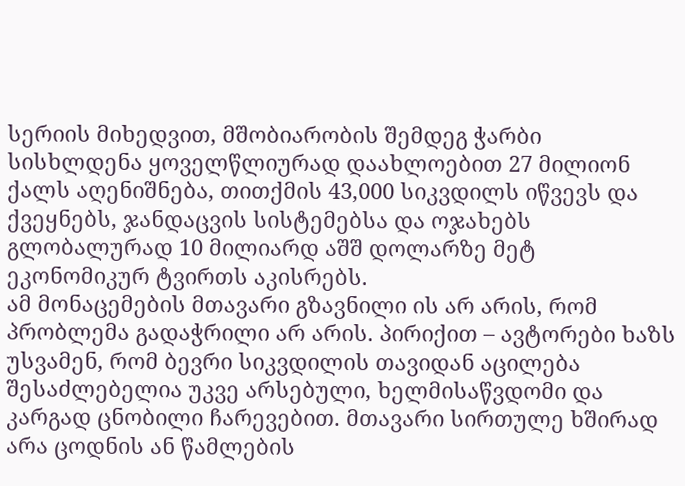სერიის მიხედვით, მშობიარობის შემდეგ ჭარბი სისხლდენა ყოველწლიურად დაახლოებით 27 მილიონ ქალს აღენიშნება, თითქმის 43,000 სიკვდილს იწვევს და ქვეყნებს, ჯანდაცვის სისტემებსა და ოჯახებს გლობალურად 10 მილიარდ აშშ დოლარზე მეტ ეკონომიკურ ტვირთს აკისრებს.
ამ მონაცემების მთავარი გზავნილი ის არ არის, რომ პრობლემა გადაჭრილი არ არის. პირიქით – ავტორები ხაზს უსვამენ, რომ ბევრი სიკვდილის თავიდან აცილება შესაძლებელია უკვე არსებული, ხელმისაწვდომი და კარგად ცნობილი ჩარევებით. მთავარი სირთულე ხშირად არა ცოდნის ან წამლების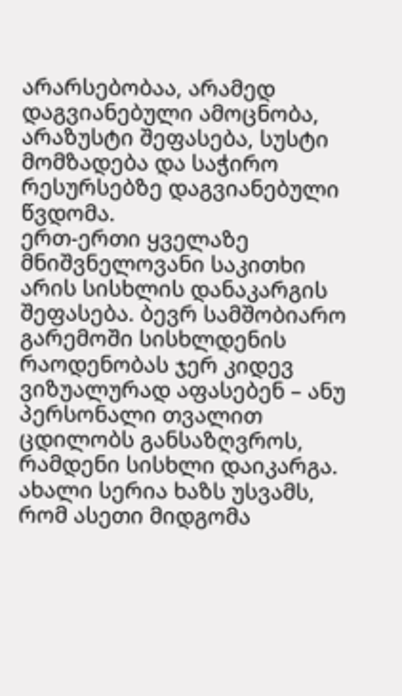არარსებობაა, არამედ დაგვიანებული ამოცნობა, არაზუსტი შეფასება, სუსტი მომზადება და საჭირო რესურსებზე დაგვიანებული წვდომა.
ერთ-ერთი ყველაზე მნიშვნელოვანი საკითხი არის სისხლის დანაკარგის შეფასება. ბევრ სამშობიარო გარემოში სისხლდენის რაოდენობას ჯერ კიდევ ვიზუალურად აფასებენ – ანუ პერსონალი თვალით ცდილობს განსაზღვროს, რამდენი სისხლი დაიკარგა. ახალი სერია ხაზს უსვამს, რომ ასეთი მიდგომა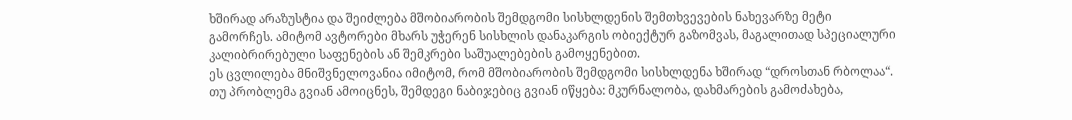ხშირად არაზუსტია და შეიძლება მშობიარობის შემდგომი სისხლდენის შემთხვევების ნახევარზე მეტი გამორჩეს. ამიტომ ავტორები მხარს უჭერენ სისხლის დანაკარგის ობიექტურ გაზომვას, მაგალითად სპეციალური კალიბრირებული საფენების ან შემკრები საშუალებების გამოყენებით.
ეს ცვლილება მნიშვნელოვანია იმიტომ, რომ მშობიარობის შემდგომი სისხლდენა ხშირად “დროსთან რბოლაა“. თუ პრობლემა გვიან ამოიცნეს, შემდეგი ნაბიჯებიც გვიან იწყება: მკურნალობა, დახმარების გამოძახება,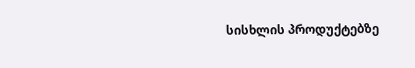სისხლის პროდუქტებზე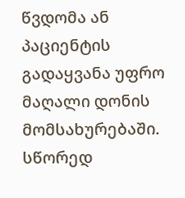წვდომა ან პაციენტის გადაყვანა უფრო მაღალი დონის მომსახურებაში. სწორედ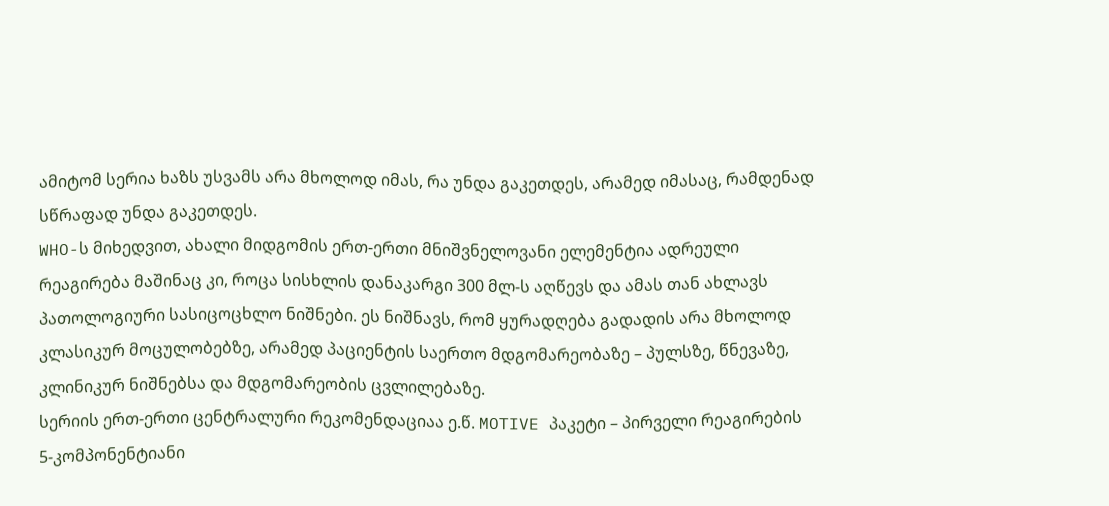ამიტომ სერია ხაზს უსვამს არა მხოლოდ იმას, რა უნდა გაკეთდეს, არამედ იმასაც, რამდენად სწრაფად უნდა გაკეთდეს.
WHO-ს მიხედვით, ახალი მიდგომის ერთ-ერთი მნიშვნელოვანი ელემენტია ადრეული რეაგირება მაშინაც კი, როცა სისხლის დანაკარგი 300 მლ-ს აღწევს და ამას თან ახლავს პათოლოგიური სასიცოცხლო ნიშნები. ეს ნიშნავს, რომ ყურადღება გადადის არა მხოლოდ კლასიკურ მოცულობებზე, არამედ პაციენტის საერთო მდგომარეობაზე – პულსზე, წნევაზე, კლინიკურ ნიშნებსა და მდგომარეობის ცვლილებაზე.
სერიის ერთ-ერთი ცენტრალური რეკომენდაციაა ე.წ. MOTIVE პაკეტი – პირველი რეაგირების 5-კომპონენტიანი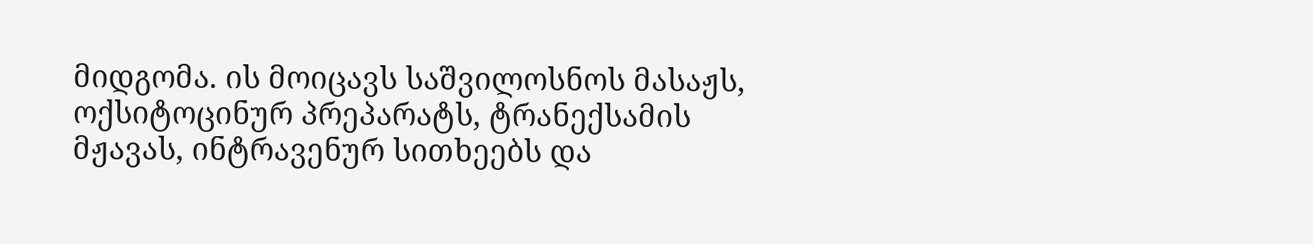მიდგომა. ის მოიცავს საშვილოსნოს მასაჟს, ოქსიტოცინურ პრეპარატს, ტრანექსამის მჟავას, ინტრავენურ სითხეებს და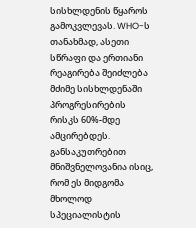სისხლდენის წყაროს გამოკვლევას. WHO-ს თანახმად, ასეთი სწრაფი და ერთიანი რეაგირება შეიძლება მძიმე სისხლდენაში პროგრესირების რისკს 60%-მდე ამცირებდეს.
განსაკუთრებით მნიშვნელოვანია ისიც, რომ ეს მიდგომა მხოლოდ სპეციალისტის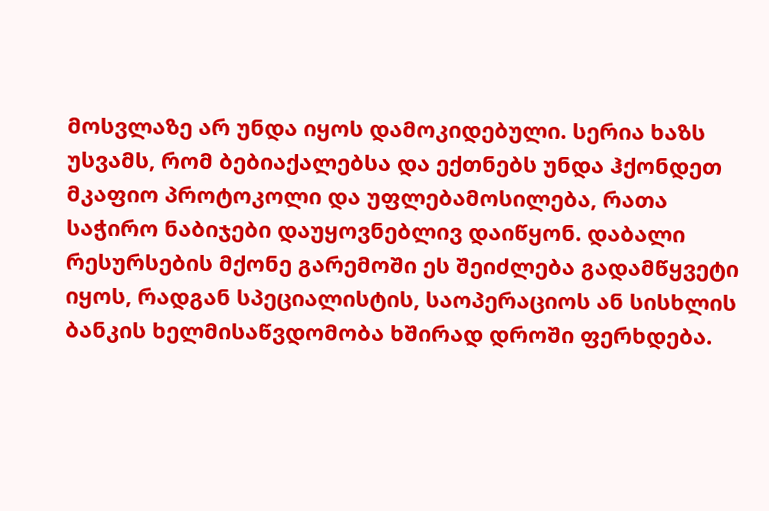მოსვლაზე არ უნდა იყოს დამოკიდებული. სერია ხაზს უსვამს, რომ ბებიაქალებსა და ექთნებს უნდა ჰქონდეთ მკაფიო პროტოკოლი და უფლებამოსილება, რათა საჭირო ნაბიჯები დაუყოვნებლივ დაიწყონ. დაბალი რესურსების მქონე გარემოში ეს შეიძლება გადამწყვეტი იყოს, რადგან სპეციალისტის, საოპერაციოს ან სისხლის ბანკის ხელმისაწვდომობა ხშირად დროში ფერხდება.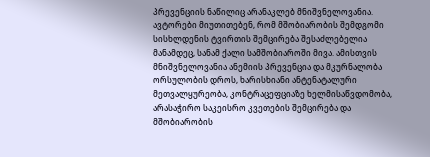პრევენციის ნაწილიც არანაკლებ მნიშვნელოვანია. ავტორები მიუთითებენ, რომ მშობიარობის შემდგომი სისხლდენის ტვირთის შემცირება შესაძლებელია მანამდეც, სანამ ქალი სამშობიაროში მივა. ამისთვის მნიშვნელოვანია ანემიის პრევენცია და მკურნალობა ორსულობის დროს, ხარისხიანი ანტენატალური მეთვალყურეობა, კონტრაცეფციაზე ხელმისაწვდომობა, არასაჭირო საკეისრო კვეთების შემცირება და მშობიარობის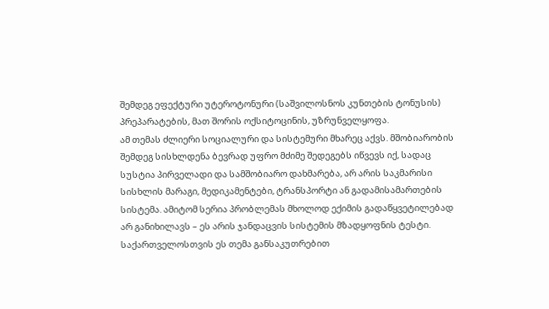შემდეგ ეფექტური უტეროტონური (საშვილოსნოს კუნთების ტონუსის) პრეპარატების, მათ შორის ოქსიტოცინის, უზრუნველყოფა.
ამ თემას ძლიერი სოციალური და სისტემური მხარეც აქვს. მშობიარობის შემდეგ სისხლდენა ბევრად უფრო მძიმე შედეგებს იწვევს იქ, სადაც სუსტია პირველადი და სამშობიარო დახმარება, არ არის საკმარისი სისხლის მარაგი, მედიკამენტები, ტრანსპორტი ან გადამისამართების სისტემა. ამიტომ სერია პრობლემას მხოლოდ ექიმის გადაწყვეტილებად არ განიხილავს – ეს არის ჯანდაცვის სისტემის მზადყოფნის ტესტი.
საქართველოსთვის ეს თემა განსაკუთრებით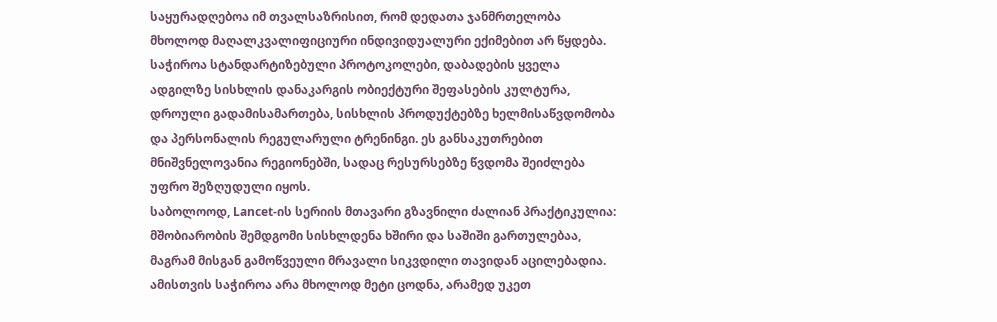საყურადღებოა იმ თვალსაზრისით, რომ დედათა ჯანმრთელობა მხოლოდ მაღალკვალიფიციური ინდივიდუალური ექიმებით არ წყდება. საჭიროა სტანდარტიზებული პროტოკოლები, დაბადების ყველა ადგილზე სისხლის დანაკარგის ობიექტური შეფასების კულტურა, დროული გადამისამართება, სისხლის პროდუქტებზე ხელმისაწვდომობა და პერსონალის რეგულარული ტრენინგი. ეს განსაკუთრებით მნიშვნელოვანია რეგიონებში, სადაც რესურსებზე წვდომა შეიძლება უფრო შეზღუდული იყოს.
საბოლოოდ, Lancet-ის სერიის მთავარი გზავნილი ძალიან პრაქტიკულია: მშობიარობის შემდგომი სისხლდენა ხშირი და საშიში გართულებაა, მაგრამ მისგან გამოწვეული მრავალი სიკვდილი თავიდან აცილებადია. ამისთვის საჭიროა არა მხოლოდ მეტი ცოდნა, არამედ უკეთ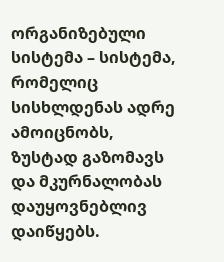ორგანიზებული სისტემა – სისტემა, რომელიც სისხლდენას ადრე ამოიცნობს, ზუსტად გაზომავს და მკურნალობას დაუყოვნებლივ დაიწყებს.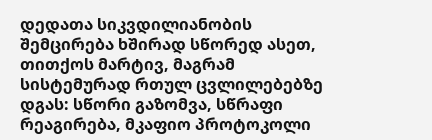დედათა სიკვდილიანობის შემცირება ხშირად სწორედ ასეთ, თითქოს მარტივ, მაგრამ სისტემურად რთულ ცვლილებებზე დგას: სწორი გაზომვა, სწრაფი რეაგირება, მკაფიო პროტოკოლი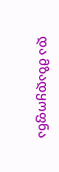და მზადყოფნა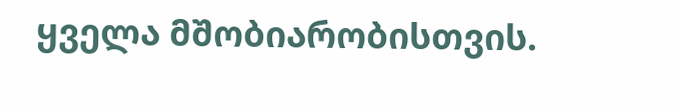ყველა მშობიარობისთვის.